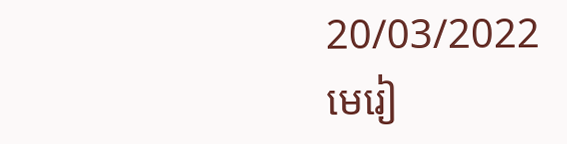20/03/2022
មេរៀ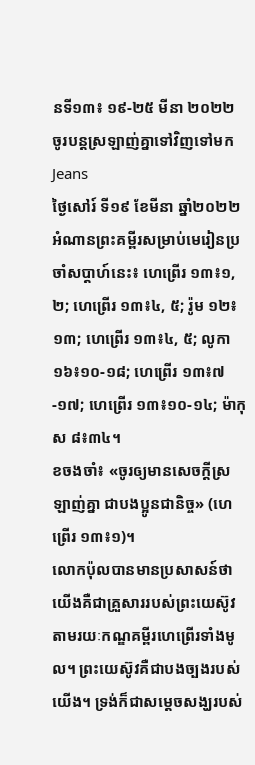នទី១៣៖ ១៩-២៥ មីនា ២០២២
ចូរបន្តស្រឡាញ់គ្នាទៅវិញទៅមក
Jeans
ថ្ងៃសៅរ៍ ទី១៩ ខែមីនា ឆ្នាំ២០២២
អំណានព្រះគម្ពីរសម្រាប់មេរៀនប្រចាំសប្តាហ៍នេះ៖ ហេព្រើរ ១៣៖១, ២; ហេព្រើរ ១៣៖៤, ៥; រ៉ូម ១២៖១៣; ហេព្រើរ ១៣៖៤, ៥; លូកា ១៦៖១០-១៨; ហេព្រើរ ១៣៖៧-១៧; ហេព្រើរ ១៣៖១០-១៤; ម៉ាកុស ៨៖៣៤។
ខចងចាំ៖ «ចូរឲ្យមានសេចក្តីស្រឡាញ់គ្នា ជាបងប្អូនជានិច្ច» (ហេព្រើរ ១៣៖១)។
លោកប៉ុលបានមានប្រសាសន៍ថា យើងគឺជាគ្រួសាររបស់ព្រះយេស៊ូវតាមរយៈកណ្ឌគម្ពីរហេព្រើរទាំងមូល។ ព្រះយេស៊ូវគឺជាបងច្បងរបស់យើង។ ទ្រង់ក៏ជាសម្តេចសង្ឃរបស់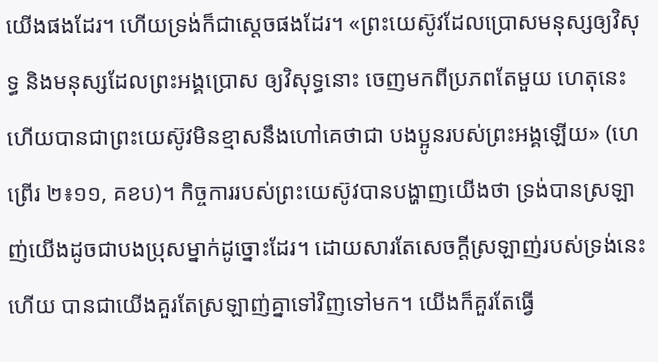យើងផងដែរ។ ហើយទ្រង់ក៏ជាស្តេចផងដែរ។ «ព្រះយេស៊ូវដែលប្រោសមនុស្សឲ្យវិសុទ្ធ និងមនុស្សដែលព្រះអង្គប្រោស ឲ្យវិសុទ្ធនោះ ចេញមកពីប្រភពតែមួយ ហេតុនេះហើយបានជាព្រះយេស៊ូវមិនខ្មាសនឹងហៅគេថាជា បងប្អូនរបស់ព្រះអង្គឡើយ» (ហេព្រើរ ២៖១១, គខប)។ កិច្ចការរបស់ព្រះយេស៊ូវបានបង្ហាញយើងថា ទ្រង់បានស្រឡាញ់យើងដូចជាបងប្រុសម្នាក់ដូច្នោះដែរ។ ដោយសារតែសេចក្តីស្រឡាញ់របស់ទ្រង់នេះហើយ បានជាយើងគួរតែស្រឡាញ់គ្នាទៅវិញទៅមក។ យើងក៏គួរតែធ្វើ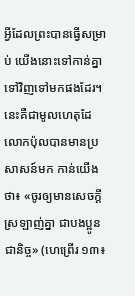អ្វីដែលព្រះបានធ្វើសម្រាប់ យើងនោះទៅកាន់គ្នាទៅវិញទៅមកផងដែរ។ នេះគឺជាមូលហេតុដែលោកប៉ុលបានមានប្រសាសន៍មក កាន់យើងថា៖ «ចូរឲ្យមានសេចក្តីស្រឡាញ់គ្នា ជាបងប្អូនជានិច្ច» (ហេព្រើរ ១៣៖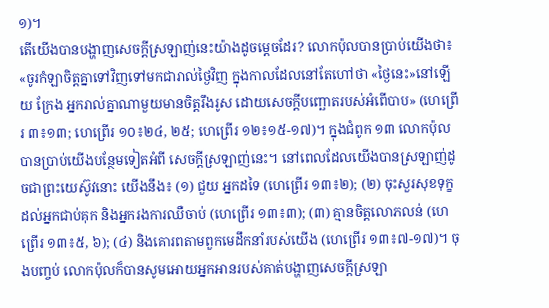១)។
តើយើងបានបង្ហាញសេចក្តីស្រឡាញ់នេះយ៉ាងដូចម្តេចដែរ? លោកប៉ុលបានប្រាប់យើងថា៖ «ចូរកំឡាចិត្តគ្នាទៅវិញទៅមកជារាល់ថ្ងៃវិញ ក្នុងកាលដែលនៅតែហៅថា «ថ្ងៃនេះ»នៅឡើយ ក្រែង អ្នករាល់គ្នាណាមួយមានចិត្តរឹងរូស ដោយសេចក្តីបញ្ឆោតរបស់អំពើបាប» (ហេព្រើរ ៣៖១៣; ហេព្រើរ ១០៖២៤, ២៥; ហេព្រើរ ១២៖១៥-១៧)។ ក្នុងជំពូក ១៣ លោកប៉ុលបានប្រាប់យើងបន្ថែមទៀតអំពី សេចក្តីស្រឡាញ់នេះ។ នៅពេលដែលយើងបានស្រឡាញ់ដូចជាព្រះយេស៊ូវនោះ យើងនឹង៖ (១) ជួយ អ្នកដទៃ (ហេព្រើរ ១៣៖២); (២) ចុះសួរសុខទុក្ខដល់អ្នកជាប់គុក និងអ្នករងការឈឺចាប់ (ហេព្រើរ ១៣៖៣); (៣) គ្មានចិត្តលោភលន់ (ហេព្រើរ ១៣៖៥, ៦); (៤) និងគោរពតាមពួកមេដឹកនាំរបស់យើង (ហេព្រើរ ១៣៖៧-១៧)។ ចុងបញ្ចប់ លោកប៉ុលក៏បានសូមអោយអ្នកអានរបស់គាត់បង្ហាញសេចក្តីស្រឡា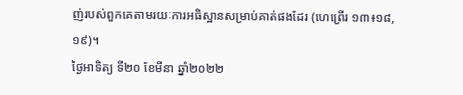ញ់របស់ពួកគេតាមរយៈការអធិស្ឋានសម្រាប់គាត់ផងដែរ (ហេព្រើរ ១៣៖១៨,១៩)។
ថ្ងៃអាទិត្យ ទី២០ ខែមីនា ឆ្នាំ២០២២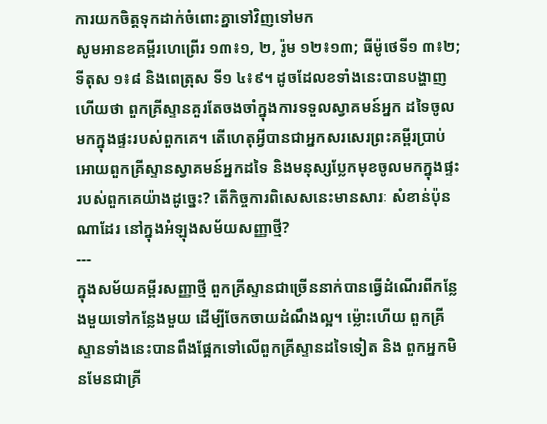ការយកចិត្តទុកដាក់ចំពោះគ្នាទៅវិញទៅមក
សូមអានខគម្ពីរហេព្រើរ ១៣៖១, ២, រ៉ូម ១២៖១៣; ធីម៉ូថេទី១ ៣៖២; ទីតុស ១៖៨ និងពេត្រុស ទី១ ៤៖៩។ ដូចដែលខទាំងនេះបានបង្ហាញហើយថា ពួកគ្រីស្ទានគួរតែចងចាំក្នុងការទទួលស្វាគមន៍អ្នក ដទៃចូលមកក្នុងផ្ទះរបស់ពួកគេ។ តើហេតុអ្វីបានជាអ្នកសរសេរព្រះគម្ពីរប្រាប់អោយពួកគ្រីស្ទានស្វាគមន៍អ្នកដទៃ និងមនុស្សប្លែកមុខចូលមកក្នុងផ្ទះរបស់ពួកគេយ៉ាងដូច្នេះ? តើកិច្ចការពិសេសនេះមានសារៈ សំខាន់ប៉ុនណាដែរ នៅក្នុងអំឡុងសម័យសញ្ញាថ្មី?
---
ក្នុងសម័យគម្ពីរសញ្ញាថ្មី ពួកគ្រីស្ទានជាច្រើននាក់បានធ្វើដំណើរពីកន្លែងមួយទៅកន្លែងមួយ ដើម្បីចែកចាយដំណឹងល្អ។ ម្ល៉ោះហើយ ពួកគ្រីស្ទានទាំងនេះបានពឹងផ្អែកទៅលើពួកគ្រីស្ទានដទៃទៀត និង ពួកអ្នកមិនមែនជាគ្រី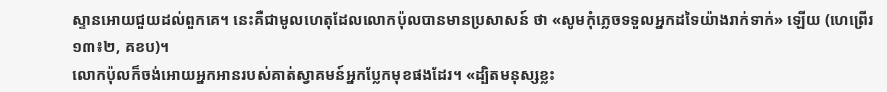ស្ទានអោយជួយដល់ពួកគេ។ នេះគឺជាមូលហេតុដែលលោកប៉ុលបានមានប្រសាសន៍ ថា «សូមកុំភ្លេចទទួលអ្នកដទៃយ៉ាងរាក់ទាក់» ឡើយ (ហេព្រើរ ១៣៖២, គខប)។
លោកប៉ុលក៏ចង់អោយអ្នកអានរបស់គាត់ស្វាគមន៍អ្នកប្លែកមុខផងដែរ។ «ដ្បិតមនុស្សខ្លះ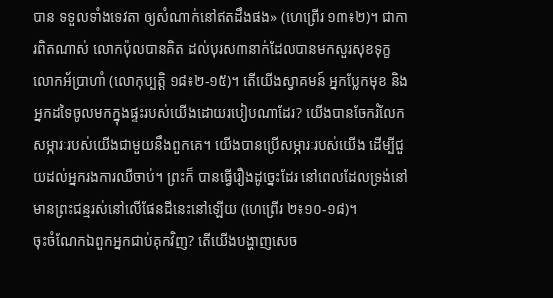បាន ទទួលទាំងទេវតា ឲ្យសំណាក់នៅឥតដឹងផង» (ហេព្រើរ ១៣៖២)។ ជាការពិតណាស់ លោកប៉ុលបានគិត ដល់បុរស៣នាក់ដែលបានមកសួរសុខទុក្ខលោកអ័ប្រាហាំ (លោកុប្បត្តិ ១៨៖២-១៥)។ តើយើងស្វាគមន៍ អ្នកប្លែកមុខ និងអ្នកដទៃចូលមកក្នុងផ្ទះរបស់យើងដោយរបៀបណាដែរ? យើងបានចែករំលែកសម្ភារៈរបស់យើងជាមួយនឹងពួកគេ។ យើងបានប្រើសម្ភារៈរបស់យើង ដើម្បីជួយដល់អ្នករងការឈឺចាប់។ ព្រះក៏ បានធ្វើរឿងដូច្នេះដែរ នៅពេលដែលទ្រង់នៅមានព្រះជន្មរស់នៅលើផែនដីនេះនៅឡើយ (ហេព្រើរ ២៖១០-១៨)។
ចុះចំណែកឯពួកអ្នកជាប់គុកវិញ? តើយើងបង្ហាញសេច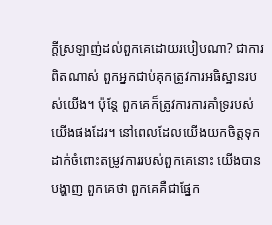ក្តីស្រឡាញ់ដល់ពួកគេដោយរបៀបណា? ជាការពិតណាស់ ពួកអ្នកជាប់គុកត្រូវការអធិស្ឋានរបស់យើង។ ប៉ុន្តែ ពួកគេក៏ត្រូវការការគាំទ្ររបស់ យើងផងដែរ។ នៅពេលដែលយើងយកចិត្តទុកដាក់ចំពោះតម្រូវការរបស់ពួកគេនោះ យើងបានបង្ហាញ ពួកគេថា ពួកគេគឺជាផ្នែក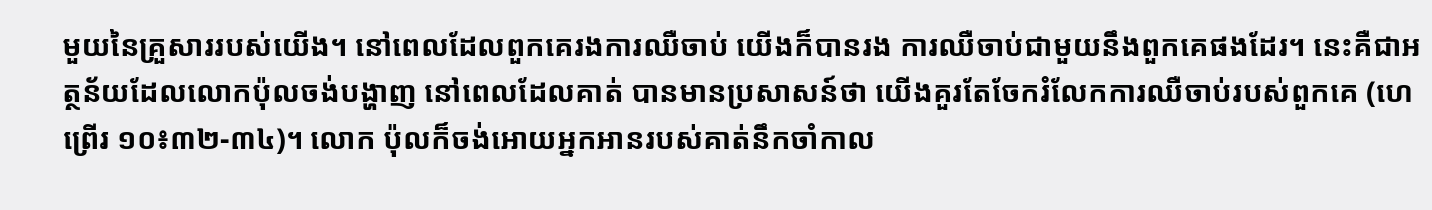មួយនៃគ្រួសាររបស់យើង។ នៅពេលដែលពួកគេរងការឈឺចាប់ យើងក៏បានរង ការឈឺចាប់ជាមួយនឹងពួកគេផងដែរ។ នេះគឺជាអត្ថន័យដែលលោកប៉ុលចង់បង្ហាញ នៅពេលដែលគាត់ បានមានប្រសាសន៍ថា យើងគួរតែចែករំលែកការឈឺចាប់របស់ពួកគេ (ហេព្រើរ ១០៖៣២-៣៤)។ លោក ប៉ុលក៏ចង់អោយអ្នកអានរបស់គាត់នឹកចាំកាល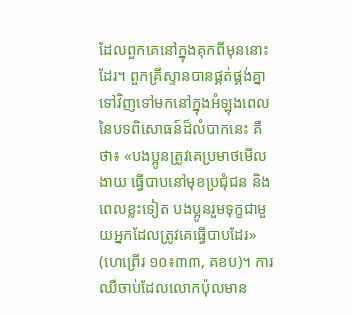ដែលពួកគេនៅក្នុងគុកពីមុននោះដែរ។ ពួកគ្រីស្ទានបានផ្គត់ផ្គង់គ្នាទៅវិញទៅមកនៅក្នុងអំឡុងពេលនៃបទពិសោធន៍ដ៏លំបាកនេះ គឺថា៖ «បងប្អូនត្រូវគេប្រមាថមើលងាយ ធ្វើបាបនៅមុខប្រជុំជន និងពេលខ្លះទៀត បងប្អូនរួមទុក្ខជាមួយអ្នកដែលត្រូវគេធ្វើបាបដែរ» (ហេព្រើរ ១០៖៣៣, គខប)។ ការឈឺចាប់ដែលលោកប៉ុលមាន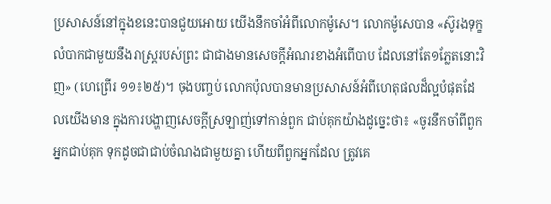ប្រសាសន៍នៅក្នុងខនេះបានជួយអោយ យើងនឹកចាំអំពីលោកម៉ូសេ។ លោកម៉ូសេបាន «ស៊ូរងទុក្ខលំបាកជាមួយនឹងរាស្ត្ររបស់ព្រះ ជាជាងមានសេចក្តីអំណរខាងអំពើបាប ដែលនៅតែ១ភ្លែតនោះវិញ» (ហេព្រើរ ១១៖២៥)។ ចុងបញ្ចប់ លោកប៉ុលបានមានប្រសាសន៍អំពីហេតុផលដ៏ល្អបំផុតដែលយើងមាន ក្នុងការបង្ហាញសេចក្តីស្រឡាញ់ទៅកាន់ពួក ជាប់គុកយ៉ាងដូច្នេះថា៖ «ចូរនឹកចាំពីពួកអ្នកជាប់គុក ទុកដូចជាជាប់ចំណងជាមួយគ្នា ហើយពីពួកអ្នកដែល ត្រូវគេ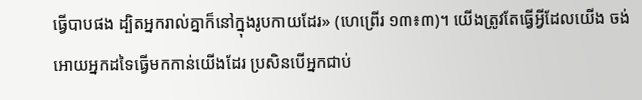ធ្វើបាបផង ដ្បិតអ្នករាល់គ្នាក៏នៅក្នុងរូបកាយដែរ» (ហេព្រើរ ១៣៖៣)។ យើងត្រូវតែធ្វើអ្វីដែលយើង ចង់អោយអ្នកដទៃធ្វើមកកាន់យើងដែរ ប្រសិនបើអ្នកជាប់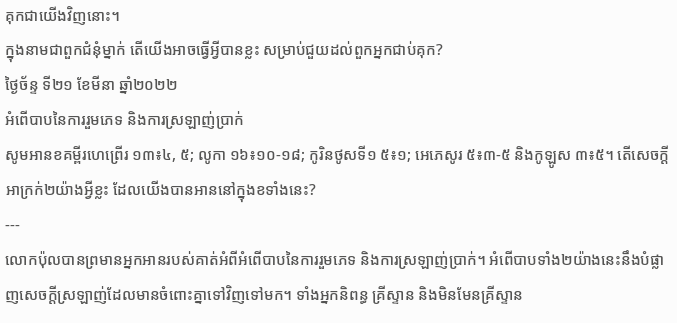គុកជាយើងវិញនោះ។
ក្នុងនាមជាពួកជំនុំម្នាក់ តើយើងអាចធ្វើអ្វីបានខ្លះ សម្រាប់ជួយដល់ពួកអ្នកជាប់គុក?
ថ្ងៃច័ន្ទ ទី២១ ខែមីនា ឆ្នាំ២០២២
អំពើបាបនៃការរួមភេទ និងការស្រឡាញ់ប្រាក់
សូមអានខគម្ពីរហេព្រើរ ១៣៖៤, ៥; លូកា ១៦៖១០-១៨; កូរិនថូសទី១ ៥៖១; អេភេសូរ ៥៖៣-៥ និងកូឡូស ៣៖៥។ តើសេចក្តីអាក្រក់២យ៉ាងអ្វីខ្លះ ដែលយើងបានអាននៅក្នុងខទាំងនេះ?
---
លោកប៉ុលបានព្រមានអ្នកអានរបស់គាត់អំពីអំពើបាបនៃការរួមភេទ និងការស្រឡាញ់ប្រាក់។ អំពើបាបទាំង២យ៉ាងនេះនឹងបំផ្លាញសេចក្តីស្រឡាញ់ដែលមានចំពោះគ្នាទៅវិញទៅមក។ ទាំងអ្នកនិពន្ធ គ្រីស្ទាន និងមិនមែនគ្រីស្ទាន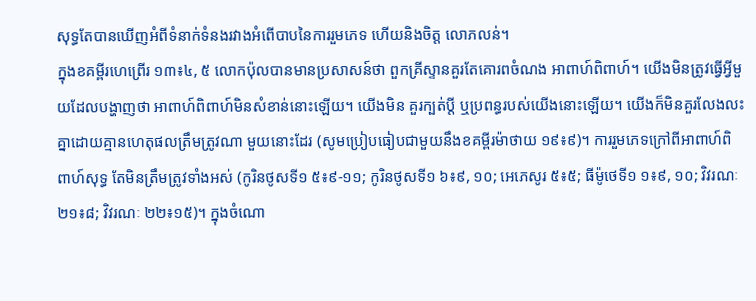សុទ្ធតែបានឃើញអំពីទំនាក់ទំនងរវាងអំពើបាបនៃការរួមភេទ ហើយនិងចិត្ត លោភលន់។
ក្នុងខគម្ពីរហេព្រើរ ១៣៖៤, ៥ លោកប៉ុលបានមានប្រសាសន៍ថា ពួកគ្រីស្ទានគួរតែគោរពចំណង អាពាហ៍ពិពាហ៍។ យើងមិនត្រូវធ្វើអ្វីមួយដែលបង្ហាញថា អាពាហ៍ពិពាហ៍មិនសំខាន់នោះឡើយ។ យើងមិន គួរក្បត់ប្តី ឬប្រពន្ធរបស់យើងនោះឡើយ។ យើងក៏មិនគួរលែងលះគ្នាដោយគ្មានហេតុផលត្រឹមត្រូវណា មួយនោះដែរ (សូមប្រៀបធៀបជាមួយនឹងខគម្ពីរម៉ាថាយ ១៩៖៩)។ ការរួមភេទក្រៅពីអាពាហ៍ពិពាហ៍សុទ្ធ តែមិនត្រឹមត្រូវទាំងអស់ (កូរិនថូសទី១ ៥៖៩-១១; កូរិនថូសទី១ ៦៖៩, ១០; អេភេសូរ ៥៖៥; ធីម៉ូថេទី១ ១៖៩, ១០; វិវរណៈ ២១៖៨; វិវរណៈ ២២៖១៥)។ ក្នុងចំណោ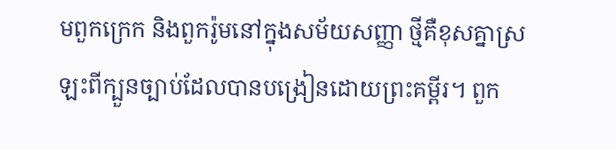មពួកក្រេក និងពួករ៉ូមនៅក្នុងសម័យសញ្ញា ថ្មីគឺខុសគ្នាស្រឡះពីក្បួនច្បាប់ដែលបានបង្រៀនដោយព្រះគម្ពីរ។ ពួក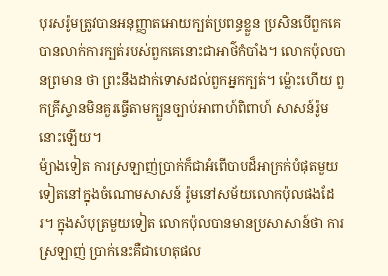បុរសរ៉ូមត្រូវបានអនុញ្ញាតអោយក្បត់ប្រពន្ធខ្លួន ប្រសិនបើពួកគេបានលាក់ការក្បត់របស់ពួកគេនោះជាអាថ៌កំបាំង។ លោកប៉ុលបានព្រមាន ថា ព្រះនឹងដាក់ទោសដល់ពួកអ្នកក្បត់។ ម្ល៉ោះហើយ ពួកគ្រីស្ទានមិនគួរធ្វើតាមក្បួនច្បាប់អាពាហ៍ពិពាហ៍ សាសន៍រ៉ូមនោះឡើយ។
ម៉្យាងទៀត ការស្រឡាញ់ប្រាក់ក៏ជាអំពើបាបដ៏អាក្រក់បំផុតមួយទៀតនៅក្នុងចំណោមសាសន៍ រ៉ូមនៅសម័យលោកប៉ុលផងដែរ។ ក្នុងសំបុត្រមួយទៀត លោកប៉ុលបានមានប្រសាសាន៍ថា ការស្រឡាញ់ ប្រាក់នេះគឺជាហេតុផល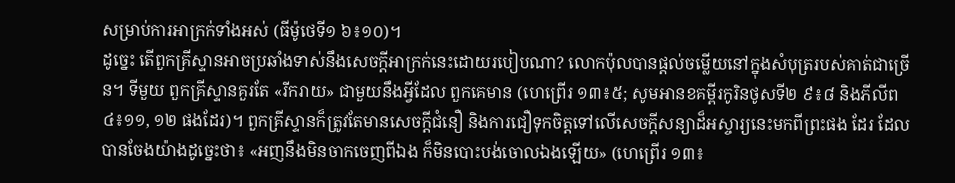សម្រាប់ការអាក្រក់ទាំងអស់ (ធីម៉ូថេទី១ ៦៖១០)។
ដូច្នេះ តើពួកគ្រីស្ទានអាចប្រឆាំងទាស់នឹងសេចក្តីអាក្រក់នេះដោយរបៀបណា? លោកប៉ុលបានផ្តល់ចម្លើយនៅក្នុងសំបុត្ររបស់គាត់ជាច្រើន។ ទីមួយ ពួកគ្រីស្ទានគួរតែ «រីករាយ» ជាមួយនឹងអ្វីដែល ពួកគេមាន (ហេព្រើរ ១៣៖៥; សូមអានខគម្ពីរកូរិនថូសទី២ ៩៖៨ និងភីលីព ៤៖១១, ១២ ផងដែរ)។ ពួកគ្រីស្ទានក៏ត្រូវតែមានសេចក្តីជំនឿ និងការជឿទុកចិត្តទៅលើសេចក្តីសន្យាដ៏អស្ចារ្យនេះមកពីព្រះផង ដែរ ដែលបានចែងយ៉ាងដូច្នេះថា៖ «អញនឹងមិនចាកចេញពីឯង ក៏មិនបោះបង់ចោលឯងឡើយ» (ហេព្រើរ ១៣៖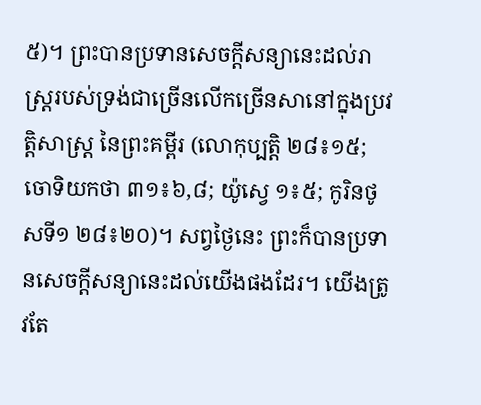៥)។ ព្រះបានប្រទានសេចក្តីសន្យានេះដល់រាស្ត្ររបស់ទ្រង់ជាច្រើនលើកច្រើនសានៅក្នុងប្រវត្តិសាស្ត្រ នៃព្រះគម្ពីរ (លោកុប្បត្តិ ២៨៖១៥; ចោទិយកថា ៣១៖៦,៨; យ៉ូស្វេ ១៖៥; កូរិនថូសទី១ ២៨៖២០)។ សព្វថ្ងៃនេះ ព្រះក៏បានប្រទានសេចក្តីសន្យានេះដល់យើងផងដែរ។ យើងត្រូវតែ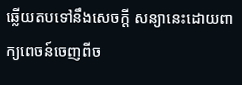ឆ្លើយតបទៅនឹងសេចក្តី សន្យានេះដោយពាក្យពេចន៍ចេញពីច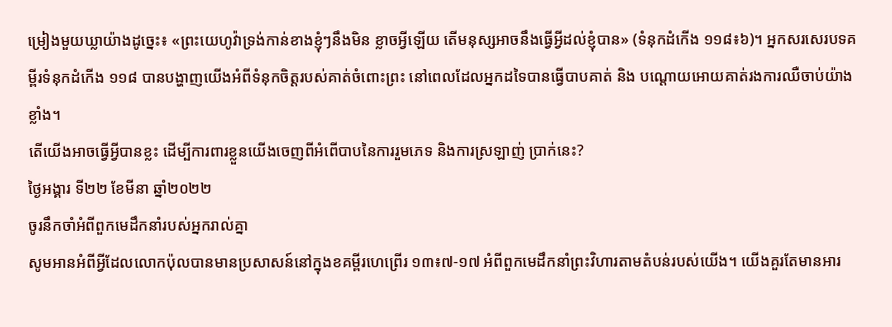ម្រៀងមួយឃ្លាយ៉ាងដូច្នេះ៖ «ព្រះយេហូវ៉ាទ្រង់កាន់ខាងខ្ញុំៗនឹងមិន ខ្លាចអ្វីឡើយ តើមនុស្សអាចនឹងធ្វើអ្វីដល់ខ្ញុំបាន» (ទំនុកដំកើង ១១៨៖៦)។ អ្នកសរសេរបទគម្ពីរទំនុកដំកើង ១១៨ បានបង្ហាញយើងអំពីទំនុកចិត្តរបស់គាត់ចំពោះព្រះ នៅពេលដែលអ្នកដទៃបានធ្វើបាបគាត់ និង បណ្តោយអោយគាត់រងការឈឺចាប់យ៉ាងខ្លាំង។
តើយើងអាចធ្វើអ្វីបានខ្លះ ដើម្បីការពារខ្លួនយើងចេញពីអំពើបាបនៃការរួមភេទ និងការស្រឡាញ់ ប្រាក់នេះ?
ថ្ងៃអង្គារ ទី២២ ខែមីនា ឆ្នាំ២០២២
ចូរនឹកចាំអំពីពួកមេដឹកនាំរបស់អ្នករាល់គ្នា
សូមអានអំពីអ្វីដែលលោកប៉ុលបានមានប្រសាសន៍នៅក្នុងខគម្ពីរហេព្រើរ ១៣៖៧-១៧ អំពីពួកមេដឹកនាំព្រះវិហារតាមតំបន់របស់យើង។ យើងគួរតែមានអារ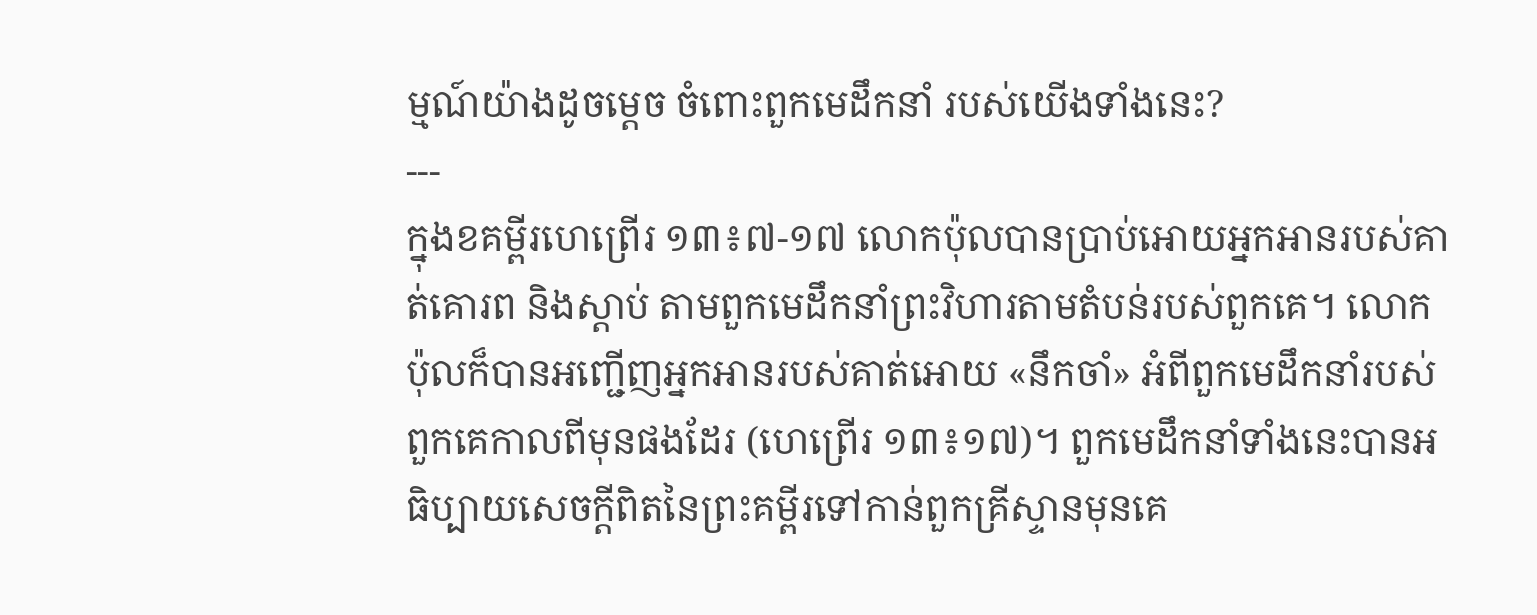ម្មណ៍យ៉ាងដូចម្តេច ចំពោះពួកមេដឹកនាំ របស់យើងទាំងនេះ?
---
ក្នុងខគម្ពីរហេព្រើរ ១៣៖៧-១៧ លោកប៉ុលបានប្រាប់អោយអ្នកអានរបស់គាត់គោរព និងស្តាប់ តាមពួកមេដឹកនាំព្រះវិហារតាមតំបន់របស់ពួកគេ។ លោកប៉ុលក៏បានអញ្ជើញអ្នកអានរបស់គាត់អោយ «នឹកចាំ» អំពីពួកមេដឹកនាំរបស់ពួកគេកាលពីមុនផងដែរ (ហេព្រើរ ១៣៖១៧)។ ពួកមេដឹកនាំទាំងនេះបានអធិប្បាយសេចក្តីពិតនៃព្រះគម្ពីរទៅកាន់ពួកគ្រីស្ទានមុនគេ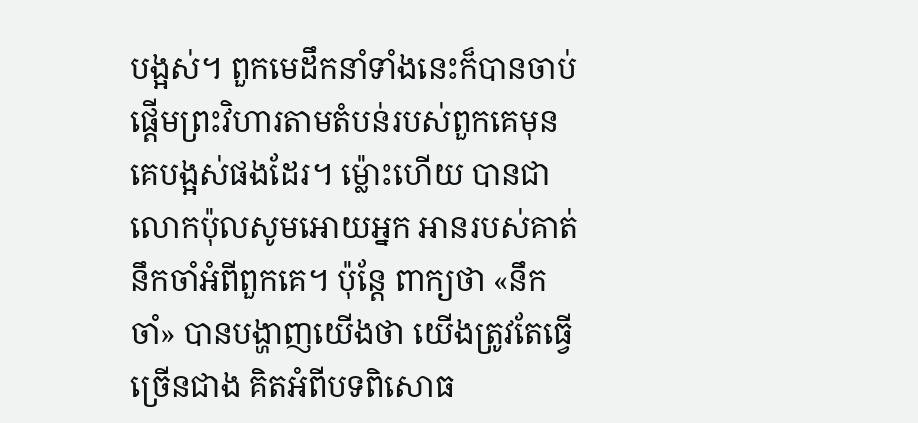បង្អស់។ ពួកមេដឹកនាំទាំងនេះក៏បានចាប់ ផ្តើមព្រះវិហារតាមតំបន់របស់ពួកគេមុនគេបង្អស់ផងដែរ។ ម្ល៉ោះហើយ បានជាលោកប៉ុលសូមអោយអ្នក អានរបស់គាត់នឹកចាំអំពីពួកគេ។ ប៉ុន្តែ ពាក្យថា «នឹកចាំ» បានបង្ហាញយើងថា យើងត្រូវតែធ្វើច្រើនជាង គិតអំពីបទពិសោធ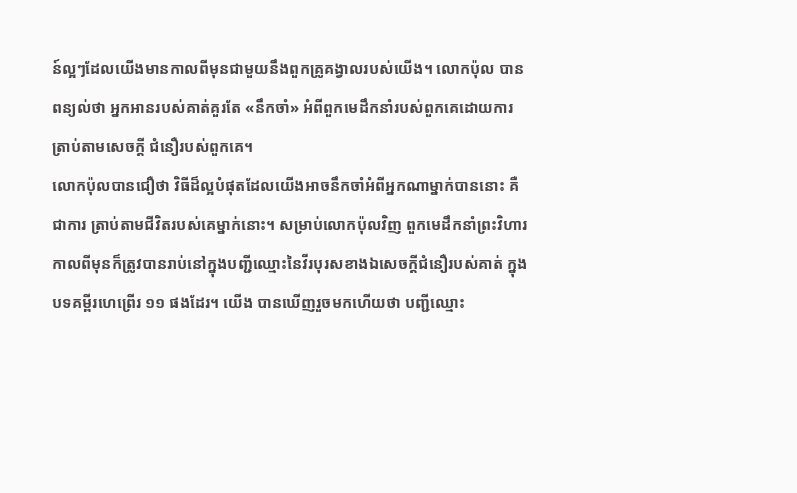ន៍ល្អៗដែលយើងមានកាលពីមុនជាមួយនឹងពួកគ្រូគង្វាលរបស់យើង។ លោកប៉ុល បានពន្យល់ថា អ្នកអានរបស់គាត់គួរតែ «នឹកចាំ» អំពីពួកមេដឹកនាំរបស់ពួកគេដោយការត្រាប់តាមសេចក្តី ជំនឿរបស់ពួកគេ។
លោកប៉ុលបានជឿថា វិធីដ៏ល្អបំផុតដែលយើងអាចនឹកចាំអំពីអ្នកណាម្នាក់បាននោះ គឺជាការ ត្រាប់តាមជីវិតរបស់គេម្នាក់នោះ។ សម្រាប់លោកប៉ុលវិញ ពួកមេដឹកនាំព្រះវិហារកាលពីមុនក៏ត្រូវបានរាប់នៅក្នុងបញ្ជីឈ្មោះនៃវីរបុរសខាងឯសេចក្តីជំនឿរបស់គាត់ ក្នុងបទគម្ពីរហេព្រើរ ១១ ផងដែរ។ យើង បានឃើញរួចមកហើយថា បញ្ជីឈ្មោះ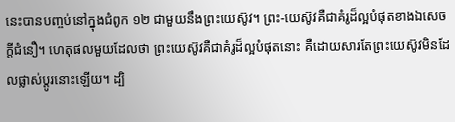នេះបានបញ្ចប់នៅក្នុងជំពូក ១២ ជាមួយនឹងព្រះយេស៊ូវ។ ព្រះ-យេស៊ូវគឺជាគំរូដ៏ល្អបំផុតខាងឯសេចក្តីជំនឿ។ ហេតុផលមួយដែលថា ព្រះយេស៊ូវគឺជាគំរូដ៏ល្អបំផុតនោះ គឺដោយសារតែព្រះយេស៊ូវមិនដែលផ្លាស់ប្តូរនោះឡើយ។ ដ្បិ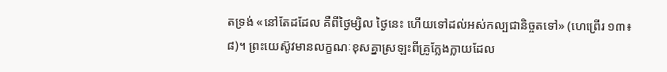តទ្រង់ «នៅតែដដែល គឺពីថ្ងៃម្សិល ថ្ងៃនេះ ហើយទៅដល់អស់កល្បជានិច្ចតទៅ» (ហេព្រើរ ១៣៖៨)។ ព្រះយេស៊ូវមានលក្ខណៈខុសគ្នាស្រឡះពីគ្រូក្លែងក្លាយដែល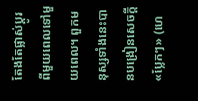តែងតែផ្លាស់ប្តូរពីមួយពេលទៅមួយពេល។ ពួកមនុស្សទាំងនេះបានបង្រៀនសេចក្តី «ប្លែកៗ» (ហេ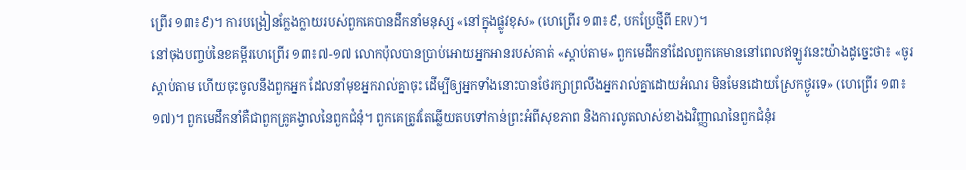ព្រើរ ១៣៖៩)។ ការបង្រៀនក្លែងក្លាយរបស់ពួកគេបានដឹកនាំមនុស្ស «នៅក្នុងផ្លូវខុស» (ហេព្រើរ ១៣៖៩, បកប្រែថ្មីពី ERV)។
នៅចុងបញ្ចប់នៃខគម្ពីរហេព្រើរ ១៣៖៧-១៧ លោកប៉ុលបានប្រាប់អោយអ្នកអានរបស់គាត់ «ស្តាប់តាម» ពួកមេដឹកនាំដែលពួកគេមាននៅពេលឥឡូវនេះយ៉ាងដូច្នេះថា៖ «ចូរស្តាប់តាម ហើយចុះចូលនឹងពួកអ្នក ដែលនាំមុខអ្នករាល់គ្នាចុះ ដើម្បីឲ្យអ្នកទាំងនោះបានថែរក្សាព្រលឹងអ្នករាល់គ្នាដោយអំណរ មិនមែនដោយស្រែកថ្ងូរទេ» (ហេព្រើរ ១៣៖១៧)។ ពួកមេដឹកនាំគឺជាពួកគ្រូគង្វាលនៃពួកជំនុំ។ ពួកគេត្រូវតែឆ្លើយតបទៅកាន់ព្រះអំពីសុខភាព និងការលូតលាស់ខាងឯវិញ្ញាណនៃពួកជំនុំរ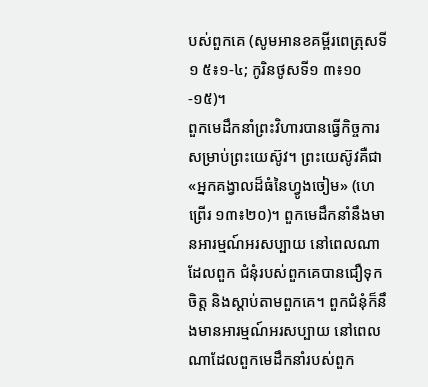បស់ពួកគេ (សូមអានខគម្ពីរពេត្រុសទី១ ៥៖១-៤; កូរិនថូសទី១ ៣៖១០-១៥)។
ពួកមេដឹកនាំព្រះវិហារបានធ្វើកិច្ចការសម្រាប់ព្រះយេស៊ូវ។ ព្រះយេស៊ូវគឺជា «អ្នកគង្វាលដ៏ធំនៃហ្វូងចៀម» (ហេព្រើរ ១៣៖២០)។ ពួកមេដឹកនាំនឹងមានអារម្មណ៍អរសប្បាយ នៅពេលណាដែលពួក ជំនុំរបស់ពួកគេបានជឿទុកចិត្ត និងស្តាប់តាមពួកគេ។ ពួកជំនុំក៏នឹងមានអារម្មណ៍អរសប្បាយ នៅពេល ណាដែលពួកមេដឹកនាំរបស់ពួក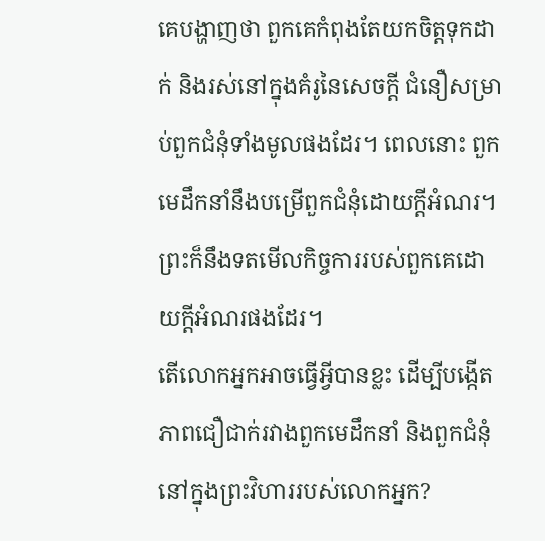គេបង្ហាញថា ពួកគេកំពុងតែយកចិត្តទុកដាក់ និងរស់នៅក្នុងគំរូនៃសេចក្តី ជំនឿសម្រាប់ពួកជំនុំទាំងមូលផងដែរ។ ពេលនោះ ពួកមេដឹកនាំនឹងបម្រើពួកជំនុំដោយក្តីអំណរ។ ព្រះក៏នឹងទតមើលកិច្ចការរបស់ពួកគេដោយក្តីអំណរផងដែរ។
តើលោកអ្នកអាចធ្វើអ្វីបានខ្លះ ដើម្បីបង្កើតភាពជឿជាក់រវាងពួកមេដឹកនាំ និងពួកជំនុំនៅក្នុងព្រះវិហាររបស់លោកអ្នក?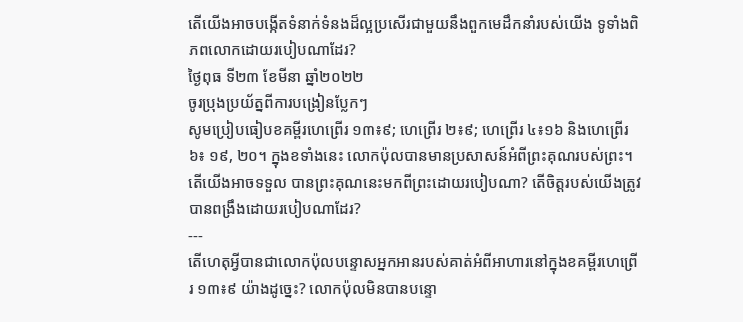តើយើងអាចបង្កើតទំនាក់ទំនងដ៏ល្អប្រសើរជាមួយនឹងពួកមេដឹកនាំរបស់យើង ទូទាំងពិភពលោកដោយរបៀបណាដែរ?
ថ្ងៃពុធ ទី២៣ ខែមីនា ឆ្នាំ២០២២
ចូរប្រុងប្រយ័ត្នពីការបង្រៀនប្លែកៗ
សូមប្រៀបធៀបខគម្ពីរហេព្រើរ ១៣៖៩; ហេព្រើរ ២៖៩; ហេព្រើរ ៤៖១៦ និងហេព្រើរ ៦៖ ១៩, ២០។ ក្នុងខទាំងនេះ លោកប៉ុលបានមានប្រសាសន៍អំពីព្រះគុណរបស់ព្រះ។ តើយើងអាចទទួល បានព្រះគុណនេះមកពីព្រះដោយរបៀបណា? តើចិត្តរបស់យើងត្រូវបានពង្រឹងដោយរបៀបណាដែរ?
---
តើហេតុអ្វីបានជាលោកប៉ុលបន្ទោសអ្នកអានរបស់គាត់អំពីអាហារនៅក្នុងខគម្ពីរហេព្រើរ ១៣៖៩ យ៉ាងដូច្នេះ? លោកប៉ុលមិនបានបន្ទោ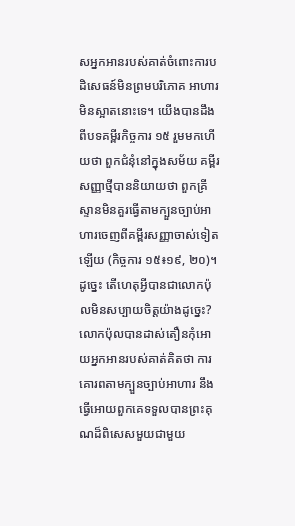សអ្នកអានរបស់គាត់ចំពោះការបដិសេធន៍មិនព្រមបរិភោគ អាហារមិនស្អាតនោះទេ។ យើងបានដឹងពីបទគម្ពីរកិច្ចការ ១៥ រួមមកហើយថា ពួកជំនុំនៅក្នុងសម័យ គម្ពីរសញ្ញាថ្មីបាននិយាយថា ពួកគ្រីស្ទានមិនគួរធ្វើតាមក្បួនច្បាប់អាហារចេញពីគម្ពីរសញ្ញាចាស់ទៀតឡើយ (កិច្ចការ ១៥៖១៩, ២០)។ ដូច្នេះ តើហេតុអ្វីបានជាលោកប៉ុលមិនសប្បាយចិត្តយ៉ាងដូច្នេះ?
លោកប៉ុលបានដាស់តឿនកុំអោយអ្នកអានរបស់គាត់គិតថា ការគោរពតាមក្បួនច្បាប់អាហារ នឹងធ្វើអោយពួកគេទទួលបានព្រះគុណដ៏ពិសេសមួយជាមួយ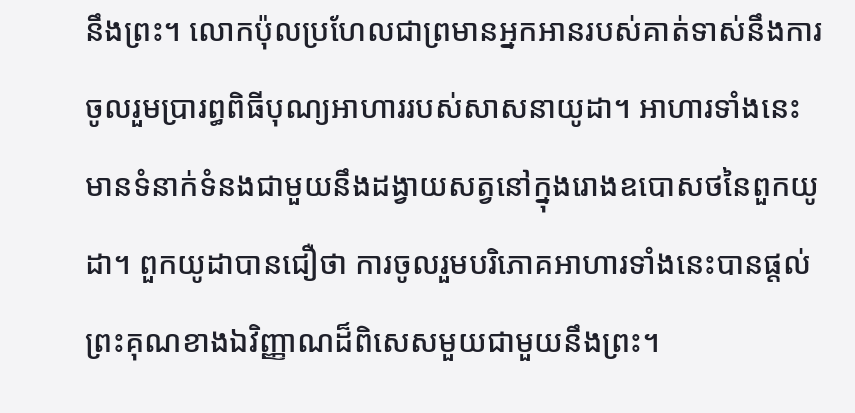នឹងព្រះ។ លោកប៉ុលប្រហែលជាព្រមានអ្នកអានរបស់គាត់ទាស់នឹងការចូលរួមប្រារព្ធពិធីបុណ្យអាហាររបស់សាសនាយូដា។ អាហារទាំងនេះ មានទំនាក់ទំនងជាមួយនឹងដង្វាយសត្វនៅក្នុងរោងឧបោសថនៃពួកយូដា។ ពួកយូដាបានជឿថា ការចូលរួមបរិភោគអាហារទាំងនេះបានផ្តល់ព្រះគុណខាងឯវិញ្ញាណដ៏ពិសេសមួយជាមួយនឹងព្រះ។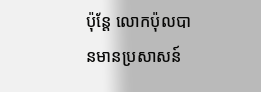ប៉ុន្តែ លោកប៉ុលបានមានប្រសាសន៍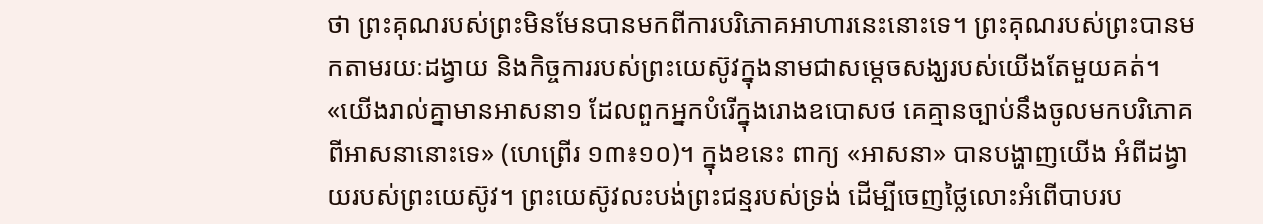ថា ព្រះគុណរបស់ព្រះមិនមែនបានមកពីការបរិភោគអាហារនេះនោះទេ។ ព្រះគុណរបស់ព្រះបានមកតាមរយៈដង្វាយ និងកិច្ចការរបស់ព្រះយេស៊ូវក្នុងនាមជាសម្តេចសង្ឃរបស់យើងតែមួយគត់។ «យើងរាល់គ្នាមានអាសនា១ ដែលពួកអ្នកបំរើក្នុងរោងឧបោសថ គេគ្មានច្បាប់នឹងចូលមកបរិភោគពីអាសនានោះទេ» (ហេព្រើរ ១៣៖១០)។ ក្នុងខនេះ ពាក្យ «អាសនា» បានបង្ហាញយើង អំពីដង្វាយរបស់ព្រះយេស៊ូវ។ ព្រះយេស៊ូវលះបង់ព្រះជន្មរបស់ទ្រង់ ដើម្បីចេញថ្លៃលោះអំពើបាបរប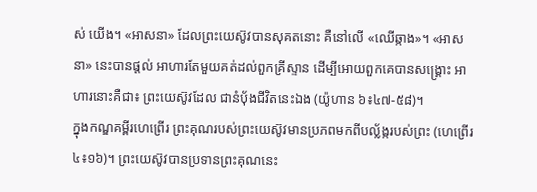ស់ យើង។ «អាសនា» ដែលព្រះយេស៊ូវបានសុគតនោះ គឺនៅលើ «ឈើឆ្កាង»។ «អាសនា» នេះបានផ្តល់ អាហារតែមួយគត់ដល់ពួកគ្រីស្ទាន ដើម្បីអោយពួកគេបានសង្គ្រោះ អាហារនោះគឺជា៖ ព្រះយេស៊ូវដែល ជានំប័ុងជីវិតនេះឯង (យ៉ូហាន ៦៖៤៧-៥៨)។
ក្នុងកណ្ឌគម្ពីរហេព្រើរ ព្រះគុណរបស់ព្រះយេស៊ូវមានប្រភពមកពីបល្ល័ង្ករបស់ព្រះ (ហេព្រើរ ៤៖១៦)។ ព្រះយេស៊ូវបានប្រទានព្រះគុណនេះ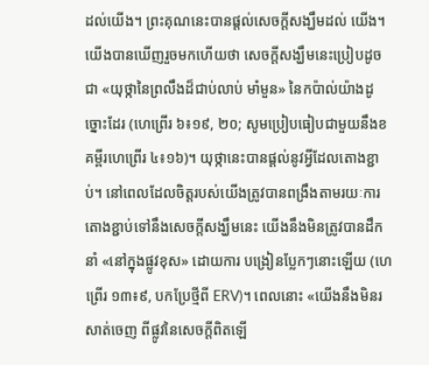ដល់យើង។ ព្រះគុណនេះបានផ្តល់សេចក្តីសង្ឃឹមដល់ យើង។ យើងបានឃើញរួចមកហើយថា សេចក្តីសង្ឃឹមនេះប្រៀបដូចជា «យុថ្កានៃព្រលឹងដ៏ជាប់លាប់ មាំមួន» នៃកប៉ាល់យ៉ាងដូច្នោះដែរ (ហេព្រើរ ៦៖១៩, ២០; សូមប្រៀបធៀបជាមួយនឹងខគម្ពីរហេព្រើរ ៤៖១៦)។ យុថ្កានេះបានផ្តល់នូវអ្វីដែលតោងខ្ជាប់។ នៅពេលដែលចិត្តរបស់យើងត្រូវបានពង្រឹងតាមរយៈការតោងខ្ជាប់ទៅនឹងសេចក្តីសង្ឃឹមនេះ យើងនឹងមិនត្រូវបានដឹកនាំ «នៅក្នុងផ្លូវខុស» ដោយការ បង្រៀនប្លែកៗនោះឡើយ (ហេព្រើរ ១៣៖៩, បកប្រែថ្មីពី ERV)។ ពេលនោះ «យើងនឹងមិនរសាត់ចេញ ពីផ្លូវនៃសេចក្តីពិតឡើ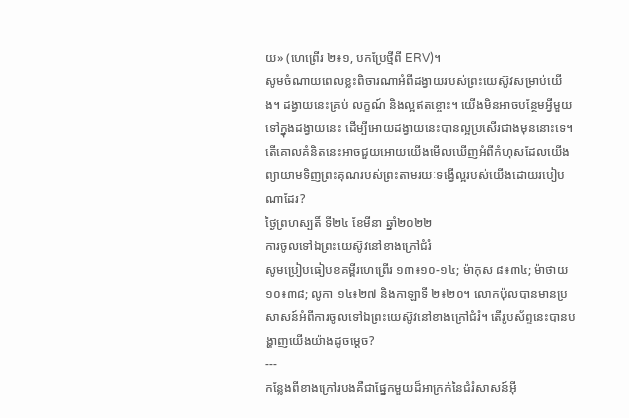យ» (ហេព្រើរ ២៖១, បកប្រែថ្មីពី ERV)។
សូមចំណាយពេលខ្លះពិចារណាអំពីដង្វាយរបស់ព្រះយេស៊ូវសម្រាប់យើង។ ដង្វាយនេះគ្រប់ លក្ខណ៍ និងល្អឥតខ្ចោះ។ យើងមិនអាចបន្ថែមអ្វីមួយទៅក្នុងដង្វាយនេះ ដើម្បីអោយដង្វាយនេះបានល្អប្រសើរជាងមុននោះទេ។ តើគោលគំនិតនេះអាចជួយអោយយើងមើលឃើញអំពីកំហុសដែលយើង ព្យាយាមទិញព្រះគុណរបស់ព្រះតាមរយៈទង្វើល្អរបស់យើងដោយរបៀបណាដែរ?
ថ្ងៃព្រហស្បតិ៍ ទី២៤ ខែមីនា ឆ្នាំ២០២២
ការចូលទៅឯព្រះយេស៊ូវនៅខាងក្រៅជំរំ
សូមប្រៀបធៀបខគម្ពីរហេព្រើរ ១៣៖១០-១៤; ម៉ាកុស ៨៖៣៤; ម៉ាថាយ ១០៖៣៨; លូកា ១៤៖២៧ និងកាឡាទី ២៖២០។ លោកប៉ុលបានមានប្រសាសន៍អំពីការចូលទៅឯព្រះយេស៊ូវនៅខាងក្រៅជំរំ។ តើរូបស័ព្ទនេះបានបង្ហាញយើងយ៉ាងដូចម្តេច?
---
កន្លែងពីខាងក្រៅរបងគឺជាផ្នែកមួយដ៏អាក្រក់នៃជំរំសាសន៍អ៊ី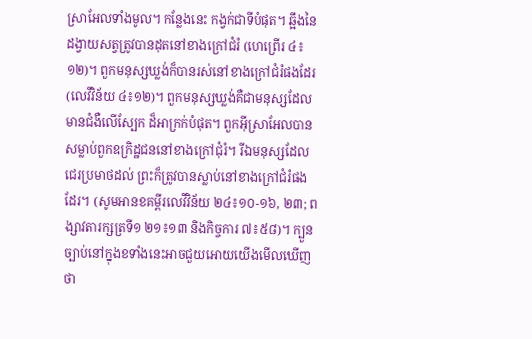ស្រាអែលទាំងមូល។ កន្លែងនេះ កង្វក់ជាទីបំផុត។ ឆ្អឹងនៃដង្វាយសត្វត្រូវបានដុតនៅខាងក្រៅជំរំ (ហេព្រើរ ៤៖១២)។ ពួកមនុស្សឃ្លង់ក៏បានរស់នៅខាងក្រៅជំរំផងដែរ (លេវីវិន័យ ៤៖១២)។ ពួកមនុស្សឃ្លង់គឺជាមនុស្សដែលមានជំងឺលើស្បែក ដ៏អាក្រក់បំផុត។ ពួកអ៊ីស្រាអែលបានសម្លាប់ពួកឧក្រិដ្ឋជននៅខាងក្រៅជំុរំ។ រីឯមនុស្សដែលជេរប្រមាថដល់ ព្រះក៏ត្រូវបានស្លាប់នៅខាងក្រៅជំរំផងដែរ។ (សូមអានខគម្ពីរលេវីវិន័យ ២៤៖១០-១៦, ២៣; ពង្សាវតារក្សត្រទី១ ២១៖១៣ និងកិច្ចការ ៧៖៥៨)។ ក្បួនច្បាប់នៅក្នុងខទាំងនេះអាចជួយអោយយើងមើលឃើញ ថា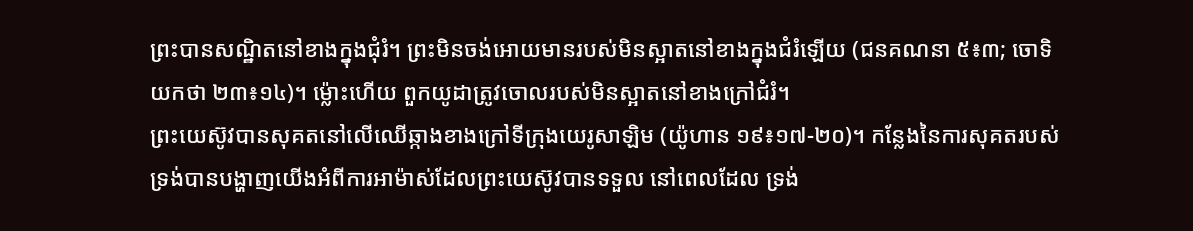ព្រះបានសណ្ឋិតនៅខាងក្នុងជំុរំ។ ព្រះមិនចង់អោយមានរបស់មិនស្អាតនៅខាងក្នុងជំរំឡើយ (ជនគណនា ៥៖៣; ចោទិយកថា ២៣៖១៤)។ ម្ល៉ោះហើយ ពួកយូដាត្រូវចោលរបស់មិនស្អាតនៅខាងក្រៅជំរំ។
ព្រះយេស៊ូវបានសុគតនៅលើឈើឆ្កាងខាងក្រៅទីក្រុងយេរូសាឡិម (យ៉ូហាន ១៩៖១៧-២០)។ កន្លែងនៃការសុគតរបស់ទ្រង់បានបង្ហាញយើងអំពីការអាម៉ាស់ដែលព្រះយេស៊ូវបានទទួល នៅពេលដែល ទ្រង់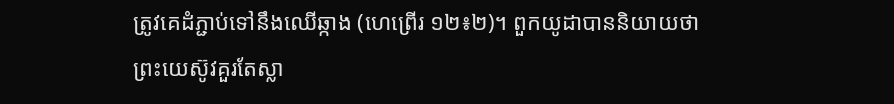ត្រូវគេដំភ្ជាប់ទៅនឹងឈើឆ្កាង (ហេព្រើរ ១២៖២)។ ពួកយូដាបាននិយាយថា ព្រះយេស៊ូវគួរតែស្លា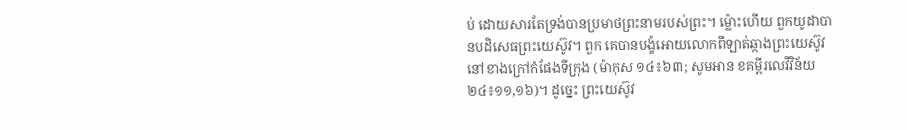ប់ ដោយសារតែទ្រង់បានប្រមាថព្រះនាមរបស់ព្រះ។ ម្ល៉ោះហើយ ពួកយូដាបានបដិសេធព្រះយេស៊ូវ។ ពួក គេបានបង្ខំអោយលោកពីឡាត់ឆ្កាងព្រះយេស៊ូវនៅខាងក្រៅកំផែងទីក្រុង (ម៉ាកុស ១៤៖៦៣; សូមអាន ខគម្ពីរលេវីវិន័យ ២៤៖១១,១៦)។ ដូច្នេះ ព្រះយេស៊ូវ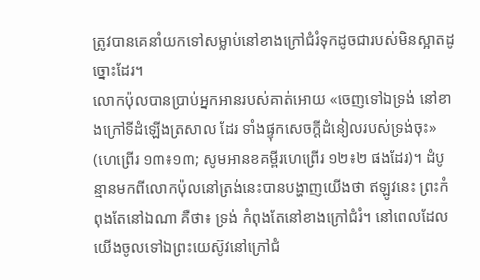ត្រូវបានគេនាំយកទៅសម្លាប់នៅខាងក្រៅជំរំទុកដូចជារបស់មិនស្អាតដូច្នោះដែរ។
លោកប៉ុលបានប្រាប់អ្នកអានរបស់គាត់អោយ «ចេញទៅឯទ្រង់ នៅខាងក្រៅទីដំឡើងត្រសាល ដែរ ទាំងផ្ទុកសេចក្តីដំនៀលរបស់ទ្រង់ចុះ» (ហេព្រើរ ១៣៖១៣; សូមអានខគម្ពីរហេព្រើរ ១២៖២ ផងដែរ)។ ដំបូន្មានមកពីលោកប៉ុលនៅត្រង់នេះបានបង្ហាញយើងថា ឥឡូវនេះ ព្រះកំពុងតែនៅឯណា គឺថា៖ ទ្រង់ កំពុងតែនៅខាងក្រៅជំរំ។ នៅពេលដែលយើងចូលទៅឯព្រះយេស៊ូវនៅក្រៅជំ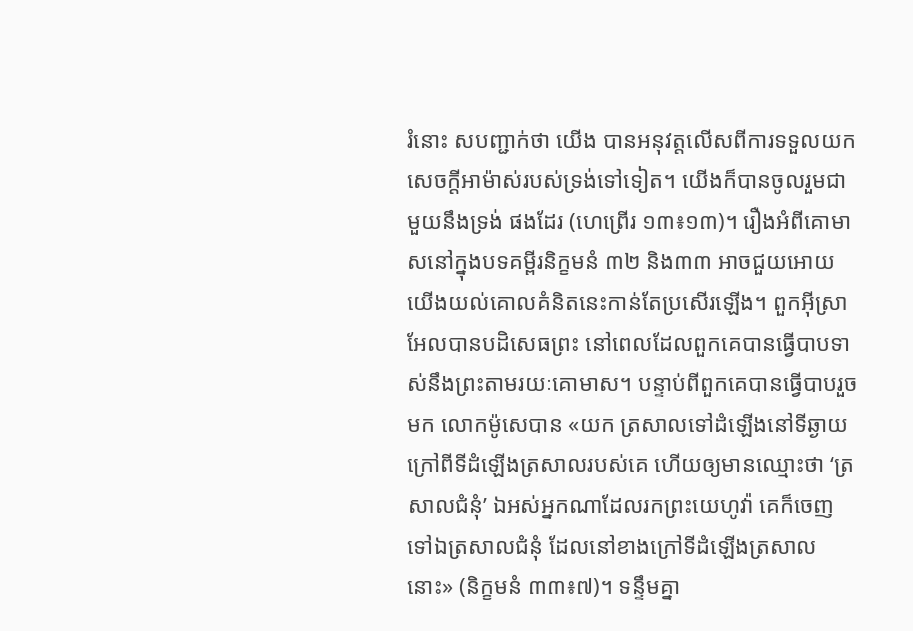រំនោះ សបញ្ជាក់ថា យើង បានអនុវត្តលើសពីការទទួលយកសេចក្តីអាម៉ាស់របស់ទ្រង់ទៅទៀត។ យើងក៏បានចូលរួមជាមួយនឹងទ្រង់ ផងដែរ (ហេព្រើរ ១៣៖១៣)។ រឿងអំពីគោមាសនៅក្នុងបទគម្ពីរនិក្ខមនំ ៣២ និង៣៣ អាចជួយអោយ យើងយល់គោលគំនិតនេះកាន់តែប្រសើរឡើង។ ពួកអ៊ីស្រាអែលបានបដិសេធព្រះ នៅពេលដែលពួកគេបានធ្វើបាបទាស់នឹងព្រះតាមរយៈគោមាស។ បន្ទាប់ពីពួកគេបានធ្វើបាបរួចមក លោកម៉ូសេបាន «យក ត្រសាលទៅដំឡើងនៅទីឆ្ងាយក្រៅពីទីដំឡើងត្រសាលរបស់គេ ហើយឲ្យមានឈ្មោះថា ‘ត្រសាលជំនុំ’ ឯអស់អ្នកណាដែលរកព្រះយេហូវ៉ា គេក៏ចេញទៅឯត្រសាលជំនុំ ដែលនៅខាងក្រៅទីដំឡើងត្រសាលនោះ» (និក្ខមនំ ៣៣៖៧)។ ទន្ទឹមគ្នា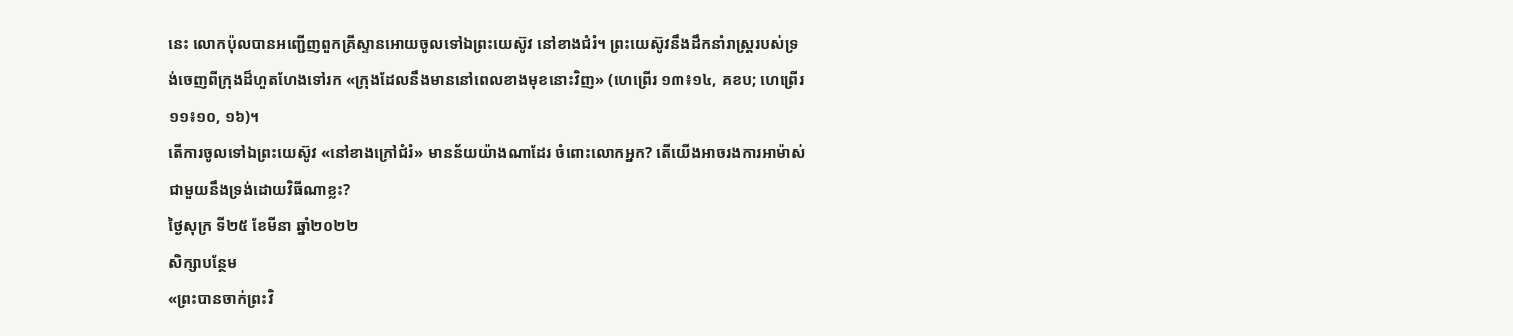នេះ លោកប៉ុលបានអញ្ជើញពួកគ្រីស្ទានអោយចូលទៅឯព្រះយេស៊ូវ នៅខាងជំរំ។ ព្រះយេស៊ូវនឹងដឹកនាំរាស្ត្ររបស់ទ្រង់ចេញពីក្រុងដ៏ហួតហែងទៅរក «ក្រុងដែលនឹងមាននៅពេលខាងមុខនោះវិញ» (ហេព្រើរ ១៣៖១៤, គខប; ហេព្រើរ ១១៖១០, ១៦)។
តើការចូលទៅឯព្រះយេស៊ូវ «នៅខាងក្រៅជំរំ» មានន័យយ៉ាងណាដែរ ចំពោះលោកអ្នក? តើយើងអាចរងការអាម៉ាស់ជាមួយនឹងទ្រង់ដោយវិធីណាខ្លះ?
ថ្ងៃសុក្រ ទី២៥ ខែមីនា ឆ្នាំ២០២២
សិក្សាបន្ថែម
«ព្រះបានចាក់ព្រះវិ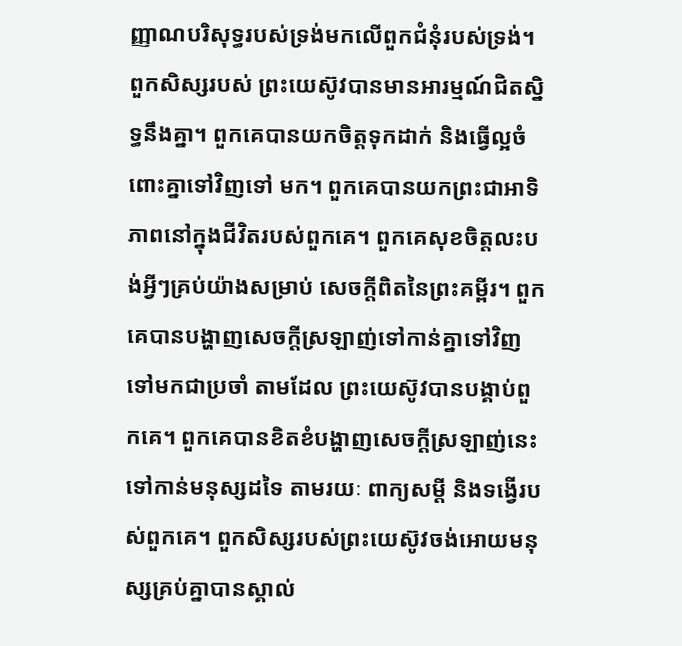ញ្ញាណបរិសុទ្ធរបស់ទ្រង់មកលើពួកជំនុំរបស់ទ្រង់។ ពួកសិស្សរបស់ ព្រះយេស៊ូវបានមានអារម្មណ៍ជិតស្និទ្ធនឹងគ្នា។ ពួកគេបានយកចិត្តទុកដាក់ និងធ្វើល្អចំពោះគ្នាទៅវិញទៅ មក។ ពួកគេបានយកព្រះជាអាទិភាពនៅក្នុងជីវិតរបស់ពួកគេ។ ពួកគេសុខចិត្តលះបង់អ្វីៗគ្រប់យ៉ាងសម្រាប់ សេចក្តីពិតនៃព្រះគម្ពីរ។ ពួកគេបានបង្ហាញសេចក្តីស្រឡាញ់ទៅកាន់គ្នាទៅវិញទៅមកជាប្រចាំ តាមដែល ព្រះយេស៊ូវបានបង្គាប់ពួកគេ។ ពួកគេបានខិតខំបង្ហាញសេចក្តីស្រឡាញ់នេះទៅកាន់មនុស្សដទៃ តាមរយៈ ពាក្យសម្តី និងទង្វើរបស់ពួកគេ។ ពួកសិស្សរបស់ព្រះយេស៊ូវចង់អោយមនុស្សគ្រប់គ្នាបានស្គាល់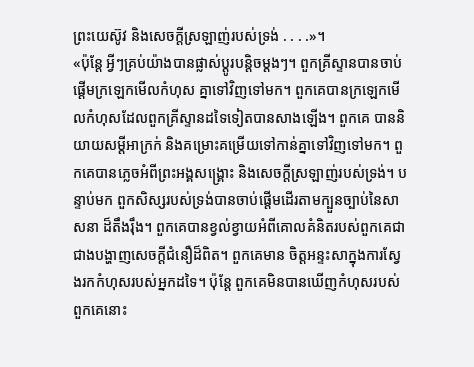ព្រះយេស៊ូវ និងសេចក្តីស្រឡាញ់របស់ទ្រង់ . . . .»។
«ប៉ុន្តែ អ្វីៗគ្រប់យ៉ាងបានផ្លាស់ប្តូរបន្តិចម្តងៗ។ ពួកគ្រីស្ទានបានចាប់ផ្តើមក្រឡេកមើលកំហុស គ្នាទៅវិញទៅមក។ ពួកគេបានក្រឡេកមើលកំហុសដែលពួកគ្រីស្ទានដទៃទៀតបានសាងឡើង។ ពួកគេ បាននិយាយសម្តីអាក្រក់ និងគម្រោះគម្រើយទៅកាន់គ្នាទៅវិញទៅមក។ ពួកគេបានភ្លេចអំពីព្រះអង្គសង្គ្រោះ និងសេចក្តីស្រឡាញ់របស់ទ្រង់។ បន្ទាប់មក ពួកសិស្សរបស់ទ្រង់បានចាប់ផ្តើមដើរតាមក្បួនច្បាប់នៃសាសនា ដ៏តឹងរុឹង។ ពួកគេបានខ្វល់ខ្វាយអំពីគោលគំនិតរបស់ពួកគេជាជាងបង្ហាញសេចក្តីជំនឿដ៏ពិត។ ពួកគេមាន ចិត្តអន្ទះសាក្នុងការស្វែងរកកំហុសរបស់អ្នកដទៃ។ ប៉ុន្តែ ពួកគេមិនបានឃើញកំហុសរបស់ពួកគេនោះ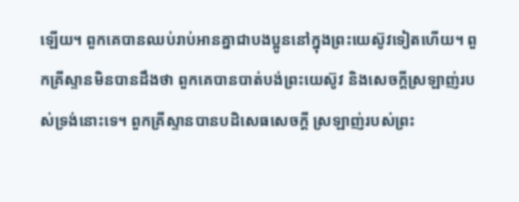ឡើយ។ ពួកគេបានឈប់រាប់អានគ្នាជាបងប្អូននៅក្នុងព្រះយេស៊ូវទៀតហើយ។ ពួកគ្រីស្ទានមិនបានដឹងថា ពួកគេបានបាត់បង់ព្រះយេស៊ូវ និងសេចក្តីស្រឡាញ់របស់ទ្រង់នោះទេ។ ពួកគ្រីស្ទានបានបដិសេធសេចក្តី ស្រឡាញ់របស់ព្រះ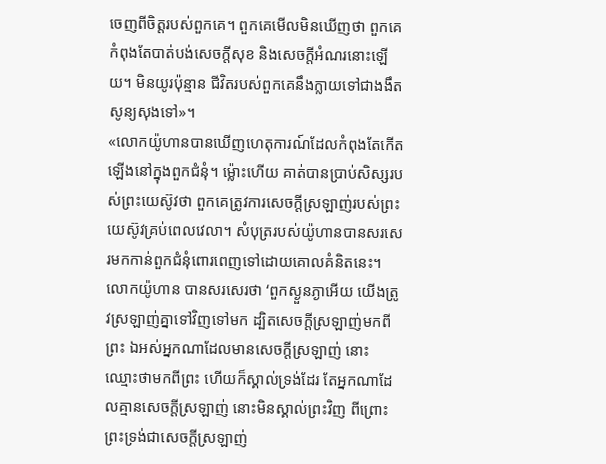ចេញពីចិត្តរបស់ពួកគេ។ ពួកគេមើលមិនឃើញថា ពួកគេកំពុងតែបាត់បង់សេចក្តីសុខ និងសេចក្តីអំណរនោះឡើយ។ មិនយូរប៉ុន្មាន ជីវិតរបស់ពួកគេនឹងក្លាយទៅជាងងឹតសូន្យសុងទៅ»។
«លោកយ៉ូហានបានឃើញហេតុការណ៍ដែលកំពុងតែកើតឡើងនៅក្នុងពួកជំនុំ។ ម្ល៉ោះហើយ គាត់បានប្រាប់សិស្សរបស់ព្រះយេស៊ូវថា ពួកគេត្រូវការសេចក្តីស្រឡាញ់របស់ព្រះយេស៊ូវគ្រប់ពេលវេលា។ សំបុត្ររបស់យ៉ូហានបានសរសេរមកកាន់ពួកជំនុំពោរពេញទៅដោយគោលគំនិតនេះ។ លោកយ៉ូហាន បានសរសេរថា ‘ពួកស្ងួនភ្ងាអើយ យើងត្រូវស្រឡាញ់គ្នាទៅវិញទៅមក ដ្បិតសេចក្តីស្រឡាញ់មកពីព្រះ ឯអស់អ្នកណាដែលមានសេចក្តីស្រឡាញ់ នោះឈ្មោះថាមកពីព្រះ ហើយក៏ស្គាល់ទ្រង់ដែរ តែអ្នកណាដែលគ្មានសេចក្តីស្រឡាញ់ នោះមិនស្គាល់ព្រះវិញ ពីព្រោះព្រះទ្រង់ជាសេចក្តីស្រឡាញ់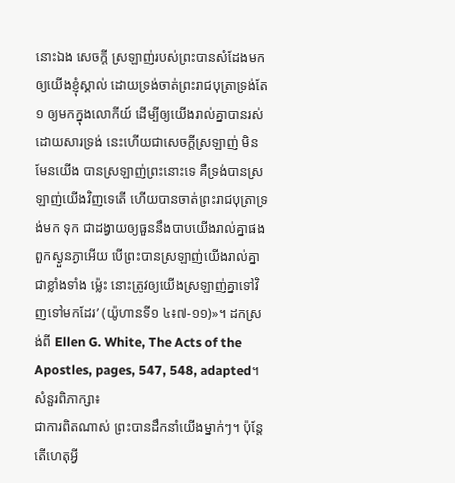នោះឯង សេចក្តី ស្រឡាញ់របស់ព្រះបានសំដែងមក ឲ្យយើងខ្ញុំស្គាល់ ដោយទ្រង់ចាត់ព្រះរាជបុត្រាទ្រង់តែ១ ឲ្យមកក្នុងលោកីយ៍ ដើម្បីឲ្យយើងរាល់គ្នាបានរស់ដោយសារទ្រង់ នេះហើយជាសេចក្តីស្រឡាញ់ មិនមែនយើង បានស្រឡាញ់ព្រះនោះទេ គឺទ្រង់បានស្រឡាញ់យើងវិញទេតើ ហើយបានចាត់ព្រះរាជបុត្រាទ្រង់មក ទុក ជាដង្វាយឲ្យធួននឹងបាបយើងរាល់គ្នាផង ពួកស្ងួនភ្ងាអើយ បើព្រះបានស្រឡាញ់យើងរាល់គ្នាជាខ្លាំងទាំង ម៉្លេះ នោះត្រូវឲ្យយើងស្រឡាញ់គ្នាទៅវិញទៅមកដែរ’ (យ៉ូហានទី១ ៤៖៧-១១)»។ ដកស្រង់ពី Ellen G. White, The Acts of the Apostles, pages, 547, 548, adapted។
សំនួរពិភាក្សា៖
ជាការពិតណាស់ ព្រះបានដឹកនាំយើងម្នាក់ៗ។ ប៉ុន្តែ តើហេតុអ្វី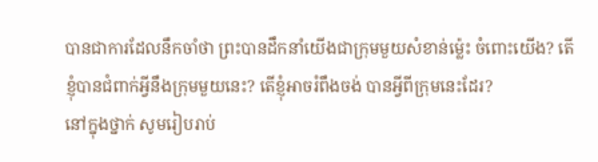បានជាការដែលនឹកចាំថា ព្រះបានដឹកនាំយើងជាក្រុមមួយសំខាន់ម្ល៉េះ ចំពោះយើង? តើខ្ញុំបានជំពាក់អ្វីនឹងក្រុមមួយនេះ? តើខ្ញុំអាចរំពឹងចង់ បានអ្វីពីក្រុមនេះដែរ?
នៅក្នុងថ្នាក់ សូមរៀបរាប់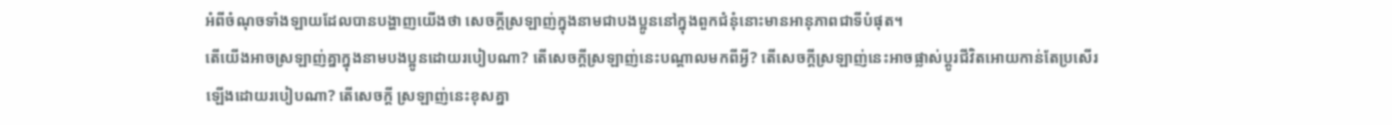អំពីចំណុចទាំងឡាយដែលបានបង្ហាញយើងថា សេចក្តីស្រឡាញ់ក្នុងនាមជាបងប្អូននៅក្នុងពួកជំនុំនោះមានអានុភាពជាទីបំផុត។
តើយើងអាចស្រឡាញ់គ្នាក្នុងនាមបងប្អូនដោយរបៀបណា? តើសេចក្តីស្រឡាញ់នេះបណ្តាលមកពីអ្វី? តើសេចក្តីស្រឡាញ់នេះអាចផ្លាស់ប្តូរជីវិតអោយកាន់តែប្រសើរឡើងដោយរបៀបណា? តើសេចក្តី ស្រឡាញ់នេះខុសគ្នា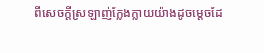ពីសេចក្តីស្រឡាញ់ក្លែងក្លាយយ៉ាងដូចម្តេចដែ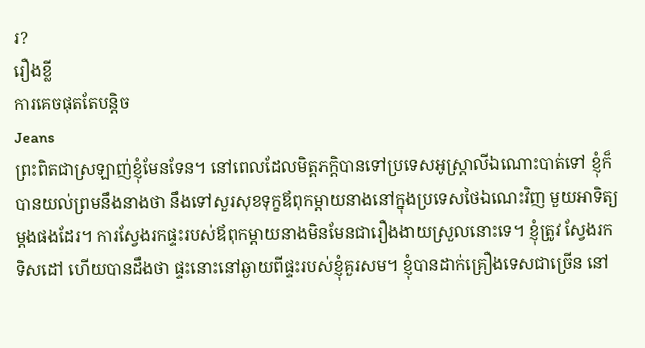រ?
រឿងខ្លី
ការគេចផុតតែបន្តិច
Jeans
ព្រះពិតជាស្រឡាញ់ខ្ញុំមែនទែន។ នៅពេលដែលមិត្តភក្តិបានទៅប្រទេសអូស្រ្តាលីឯណោះបាត់ទៅ ខ្ញុំក៏បានយល់ព្រមនឹងនាងថា នឹងទៅសួរសុខទុក្ខឪពុកម្តាយនាងនៅក្នុងប្រទេសថៃឯណេះវិញ មួយអាទិត្យម្តងផងដែរ។ ការស្វែងរកផ្ទះរបស់ឪពុកម្តាយនាងមិនមែនជារឿងងាយស្រួលនោះទេ។ ខ្ញុំត្រូវ ស្វែងរកទិសដៅ ហើយបានដឹងថា ផ្ទះនោះនៅឆ្ងាយពីផ្ទះរបស់ខ្ញុំគួរសម។ ខ្ញុំបានដាក់គ្រឿងទេសជាច្រើន នៅ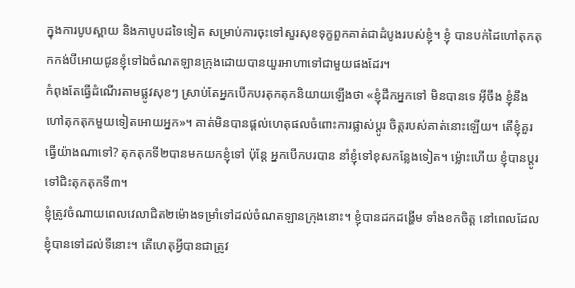ក្នុងការបូបស្ពាយ និងកាបូបដទៃទៀត សម្រាប់ការចុះទៅសួរសុខទុក្ខពួកគាត់ជាដំបូងរបស់ខ្ញុំ។ ខ្ញុំ បានបក់ដៃហៅតុកតុកកង់បីអោយជូនខ្ញុំទៅឯចំណតឡានក្រុងដោយបានយួរអាហាទៅជាមួយផងដែរ។
កំពុងតែធ្វើដំណើរតាមផ្លូវសុខៗ ស្រាប់តែអ្នកបើកបរតុកតុកនិយាយឡើងថា «ខ្ញុំដឹកអ្នកទៅ មិនបានទេ អ៊ីចឹង ខ្ញុំនឹងហៅតុកតុកមួយទៀតអោយអ្នក»។ គាត់មិនបានផ្តល់ហេតុផលចំពោះការផ្លាស់ប្តូរ ចិត្តរបស់គាត់នោះឡើយ។ តើខ្ញុំគួរធ្វើយ៉ាងណាទៅ? តុកតុកទី២បានមកយកខ្ញុំទៅ ប៉ុន្តែ អ្នកបើកបរបាន នាំខ្ញុំទៅខុសកន្លែងទៀត។ ម្ល៉ោះហើយ ខ្ញុំបានប្តូរទៅជិះតុកតុកទី៣។
ខ្ញុំត្រូវចំណាយពេលវេលាជិត២ម៉ោងទម្រាំទៅដល់ចំណតឡានក្រុងនោះ។ ខ្ញុំបានដកដង្ហើម ទាំងខកចិត្ត នៅពេលដែលខ្ញុំបានទៅដល់ទីនោះ។ តើហេតុអ្វីបានជាត្រូវ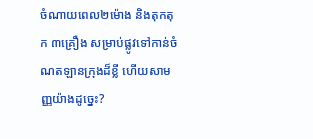ចំណាយពេល២ម៉ោង និងតុកតុក ៣គ្រឿង សម្រាប់ផ្លូវទៅកាន់ចំណតឡានក្រុងដ៏ខ្លី ហើយសាមញ្ញយ៉ាងដូច្នេះ?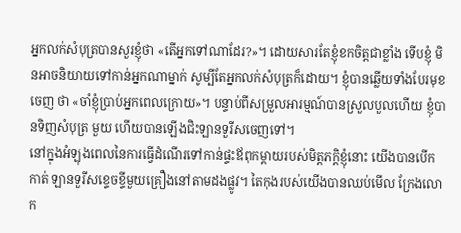អ្នកលក់សំបុត្របានសួរខ្ញុំថា «តើអ្នកទៅណាដែរ?»។ ដោយសារតែខ្ញុំខកចិត្តជាខ្លាំង ទើបខ្ញុំ មិនអាចនិយាយទៅកាន់អ្នកណាម្នាក់ សូម្បីតែអ្នកលក់សំបុត្រក៏ដោយ។ ខ្ញុំបានឆ្លើយទាំងបែរមុខចេញ ថា «ចាំខ្ញុំប្រាប់អ្នកពេលក្រោយ»។ បន្ទាប់ពីសម្រួលអារម្មណ៍បានស្រួលបួលហើយ ខ្ញុំបានទិញសំបុត្រ មួយ ហើយបានឡើងជិះឡានទួរីសចេញទៅ។
នៅក្នុងអំឡុងពេលនៃការធ្វើដំណើរទៅកាន់ផ្ទះឪពុកម្តាយរបស់មិត្តភក្តិខ្ញុំនោះ យើងបានបើក កាត់ ឡានទួរីសខ្ទេចខ្ទីមួយគ្រឿងនៅតាមដងផ្លូវ។ តៃកុងរបស់យើងបានឈប់មើល ក្រែងលោក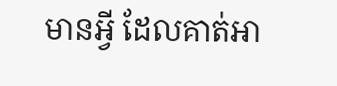មានអ្វី ដែលគាត់អា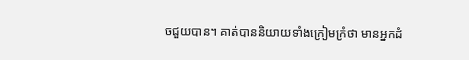ចជួយបាន។ គាត់បាននិយាយទាំងក្រៀមក្រំថា មានអ្នកដំ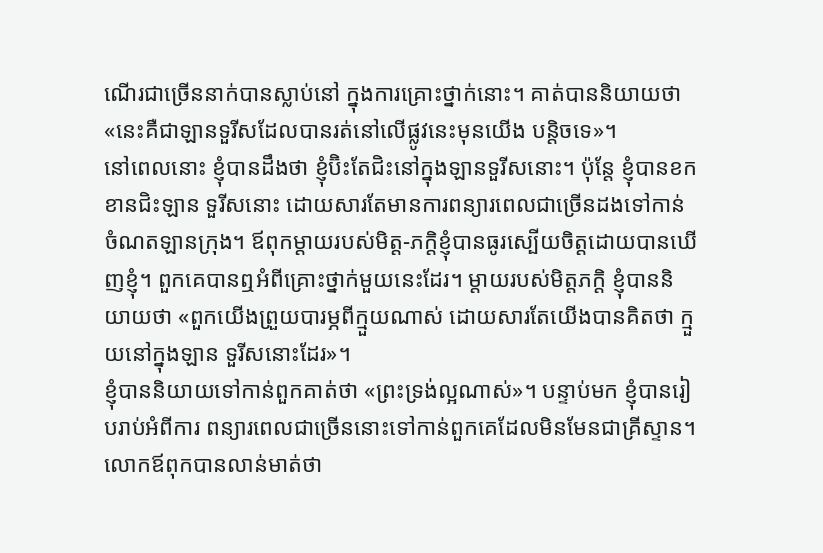ណើរជាច្រើននាក់បានស្លាប់នៅ ក្នុងការគ្រោះថ្នាក់នោះ។ គាត់បាននិយាយថា «នេះគឺជាឡានទួរីសដែលបានរត់នៅលើផ្លូវនេះមុនយើង បន្តិចទេ»។
នៅពេលនោះ ខ្ញុំបានដឹងថា ខ្ញុំប៊ិះតែជិះនៅក្នុងឡានទួរីសនោះ។ ប៉ុន្តែ ខ្ញុំបានខកខានជិះឡាន ទួរីសនោះ ដោយសារតែមានការពន្យារពេលជាច្រើនដងទៅកាន់ចំណតឡានក្រុង។ ឪពុកម្តាយរបស់មិត្ត-ភក្តិខ្ញុំបានធូរស្បើយចិត្តដោយបានឃើញខ្ញុំ។ ពួកគេបានឮអំពីគ្រោះថ្នាក់មួយនេះដែរ។ ម្តាយរបស់មិត្តភក្តិ ខ្ញុំបាននិយាយថា «ពួកយើងព្រួយបារម្ភពីក្មួយណាស់ ដោយសារតែយើងបានគិតថា ក្មួយនៅក្នុងឡាន ទួរីសនោះដែរ»។
ខ្ញុំបាននិយាយទៅកាន់ពួកគាត់ថា «ព្រះទ្រង់ល្អណាស់»។ បន្ទាប់មក ខ្ញុំបានរៀបរាប់អំពីការ ពន្យារពេលជាច្រើននោះទៅកាន់ពួកគេដែលមិនមែនជាគ្រីស្ទាន។ លោកឪពុកបានលាន់មាត់ថា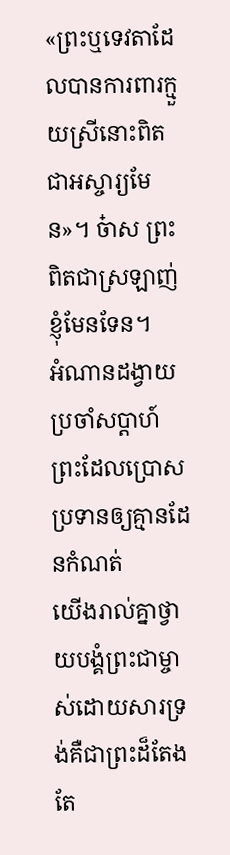«ព្រះឬទេវតាដែលបានការពារក្មួយស្រីនោះពិតជាអស្ចារ្យមែន»។ ច៎ាស ព្រះពិតជាស្រឡាញ់ខ្ញុំមែនទែន។
អំណានដង្វាយប្រចាំសប្តាហ៍
ព្រះដែលប្រោសប្រទានឲ្យគ្មានដែនកំណត់
យើងរាល់គ្នាថ្វាយបង្គំព្រះជាម្ចាស់ដោយសារទ្រង់គឺជាព្រះដ៏តែងតែ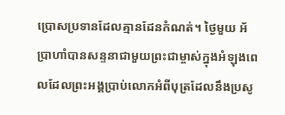ប្រោសប្រទានដែលគ្មានដែនកំណត់។ ថ្ងៃមួយ អ័ប្រាហាំបានសន្ទនាជាមួយព្រះជាម្ចាស់ក្នុងអំឡុងពេលដែលព្រះអង្គប្រាប់លោកអំពីបុត្រដែលនឹងប្រសូ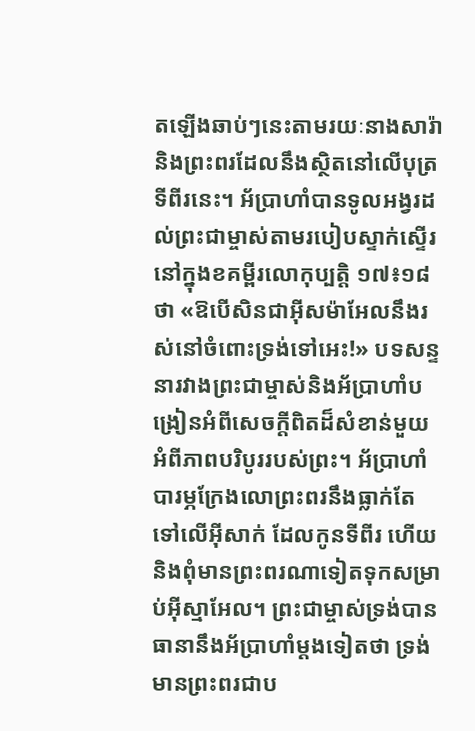តឡើងឆាប់ៗនេះតាមរយៈនាងសារ៉ា និងព្រះពរដែលនឹងស្ថិតនៅលើបុត្រទីពីរនេះ។ អ័ប្រាហាំបានទូលអង្វរដល់ព្រះជាម្ចាស់តាមរបៀបស្ទាក់ស្ទើរនៅក្នុងខគម្ពីរលោកុប្បត្តិ ១៧៖១៨ ថា «ឱបើសិនជាអ៊ីសម៉ាអែលនឹងរស់នៅចំពោះទ្រង់ទៅអេះ!» បទសន្ទនារវាងព្រះជាម្ចាស់និងអ័ប្រាហាំបង្រៀនអំពីសេចក្តីពិតដ៏សំខាន់មួយអំពីភាពបរិបូររបស់ព្រះ។ អ័ប្រាហាំបារម្ភក្រែងលោព្រះពរនឹងធ្លាក់តែទៅលើអ៊ីសាក់ ដែលកូនទីពីរ ហើយនិងពុំមានព្រះពរណាទៀតទុកសម្រាប់អ៊ីស្មាអែល។ ព្រះជាម្ចាស់ទ្រង់បានធានានឹងអ័ប្រាហាំម្តងទៀតថា ទ្រង់មានព្រះពរជាប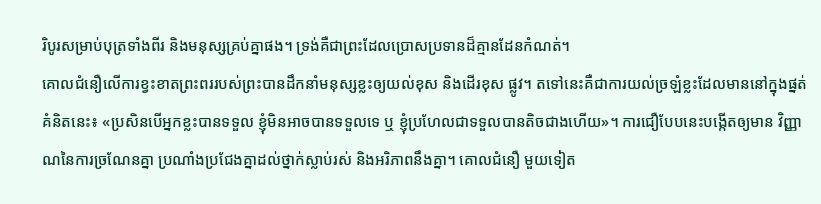រិបូរសម្រាប់បុត្រទាំងពីរ និងមនុស្សគ្រប់គ្នាផង។ ទ្រង់គឺជាព្រះដែលប្រោសប្រទានដ៏គ្មានដែនកំណត់។
គោលជំនឿលើការខ្វះខាតព្រះពររបស់ព្រះបានដឹកនាំមនុស្សខ្លះឲ្យយល់ខុស និងដើរខុស ផ្លូវ។ តទៅនេះគឺជាការយល់ច្រឡំខ្លះដែលមាននៅក្នុងផ្នត់គំនិតនេះ៖ «ប្រសិនបើអ្នកខ្លះបានទទួល ខ្ញុំមិនអាចបានទទួលទេ ឬ ខ្ញុំប្រហែលជាទទួលបានតិចជាងហើយ»។ ការជឿបែបនេះបង្កើតឲ្យមាន វិញ្ញាណនៃការច្រណែនគ្នា ប្រណាំងប្រជែងគ្នាដល់ថ្នាក់ស្លាប់រស់ និងអរិភាពនឹងគ្នា។ គោលជំនឿ មួយទៀត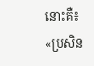នោះគឺ៖ «ប្រសិន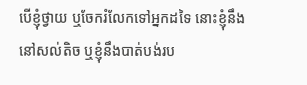បើខ្ញុំថ្វាយ ឬចែករំលែកទៅអ្នកដទៃ នោះខ្ញុំនឹងនៅសល់តិច ឬខ្ញុំនឹងបាត់បង់រប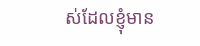ស់ដែលខ្ញុំមាន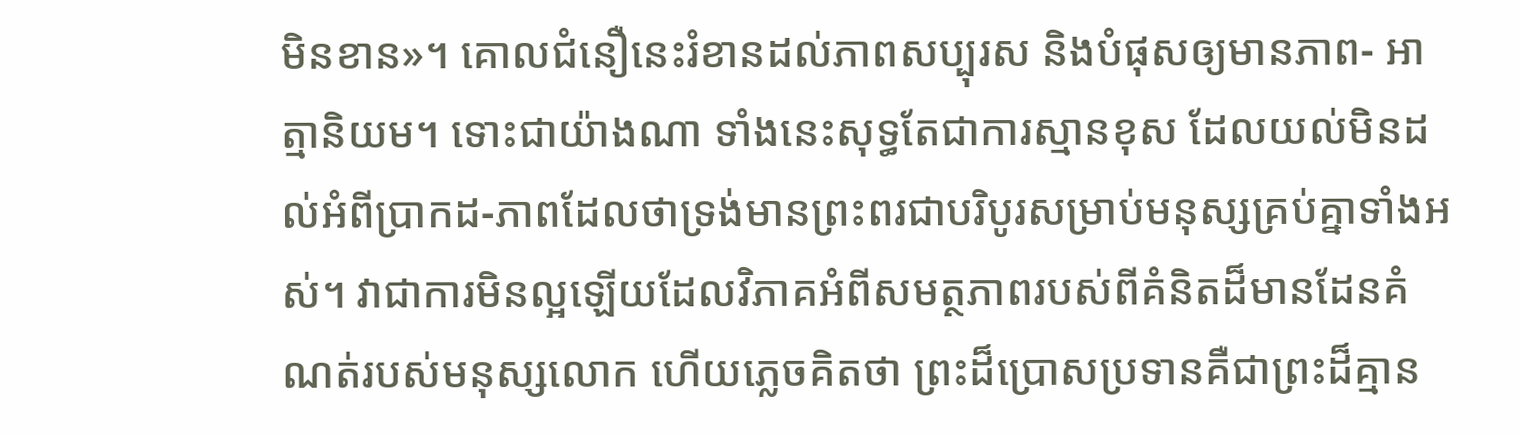មិនខាន»។ គោលជំនឿនេះរំខានដល់ភាពសប្បុរស និងបំផុសឲ្យមានភាព- អាត្មានិយម។ ទោះជាយ៉ាងណា ទាំងនេះសុទ្ធតែជាការស្មានខុស ដែលយល់មិនដល់អំពីប្រាកដ-ភាពដែលថាទ្រង់មានព្រះពរជាបរិបូរសម្រាប់មនុស្សគ្រប់គ្នាទាំងអស់។ វាជាការមិនល្អឡើយដែលវិភាគអំពីសមត្ថភាពរបស់ពីគំនិតដ៏មានដែនគំណត់របស់មនុស្សលោក ហើយភ្លេចគិតថា ព្រះដ៏ប្រោសប្រទានគឺជាព្រះដ៏គ្មាន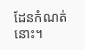ដែនកំណត់នោះ។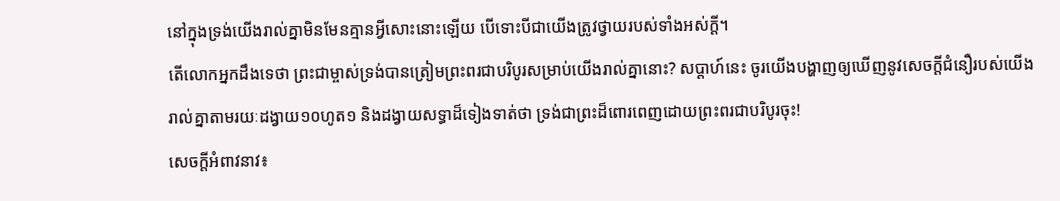នៅក្នុងទ្រង់យើងរាល់គ្នាមិនមែនគ្មានអ្វីសោះនោះឡើយ បើទោះបីជាយើងត្រូវថ្វាយរបស់ទាំងអស់ក្តី។
តើលោកអ្នកដឹងទេថា ព្រះជាម្ចាស់ទ្រង់បានត្រៀមព្រះពរជាបរិបូរសម្រាប់យើងរាល់គ្នានោះ? សប្តាហ៍នេះ ចូរយើងបង្ហាញឲ្យឃើញនូវសេចក្តីជំនឿរបស់យើងរាល់គ្នាតាមរយៈដង្វាយ១០ហូត១ និងដង្វាយសទ្ធាដ៏ទៀងទាត់ថា ទ្រង់ជាព្រះដ៏ពោរពេញដោយព្រះពរជាបរិបូរចុះ!
សេចក្តីអំពាវនាវ៖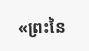«ព្រះនៃ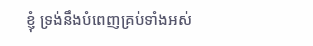ខ្ញុំ ទ្រង់នឹងបំពេញគ្រប់ទាំងអស់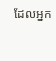ដែលអ្នក